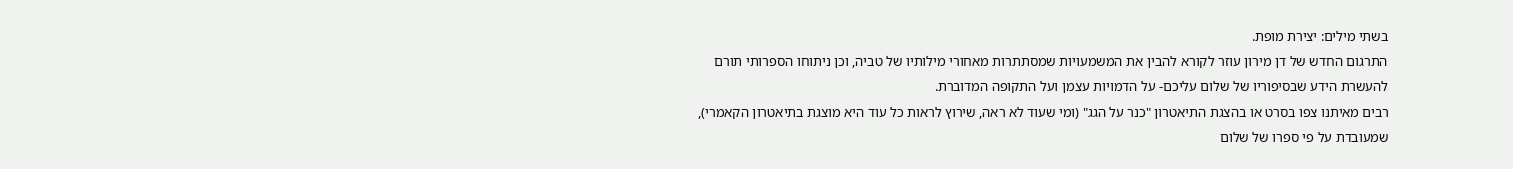בשתי מילים: יצירת מופת.
התרגום החדש של דן מירון עוזר לקורא להבין את המשמעויות שמסתתרות מאחורי מילותיו של טביה, וכן ניתוחו הספרותי תורם להעשרת הידע שבסיפוריו של שלום עליכם- על הדמויות עצמן ועל התקופה המדוברת.
רבים מאיתנו צפו בסרט או בהצגת התיאטרון "כנר על הגג" (ומי שעוד לא ראה, שירוץ לראות כל עוד היא מוצגת בתיאטרון הקאמרי), שמעובדת על פי ספרו של שלום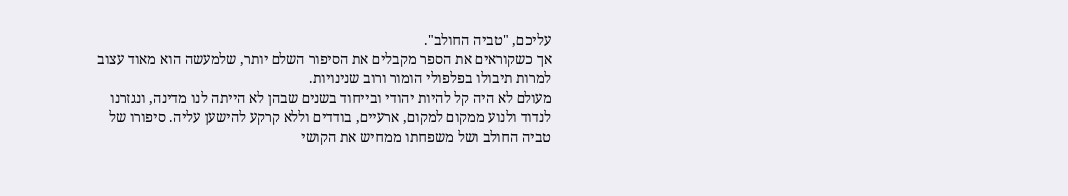עליכם, "טביה החולב".
אך כשקוראים את הספר מקבלים את הסיפור השלם יותר, שלמעשה הוא מאוד עצוב למרות תיבולו בפלפולי הומור ורוב שנינויות.
מעולם לא היה קל להיות יהודי ובייחוד בשנים שבהן לא הייתה לנו מדינה, ונגזרנו לנדוד ולנוע ממקום למקום, ארעיים, בודדים וללא קרקע להישען עליה. סיפורו של טביה החולב ושל משפחתו ממחיש את הקושי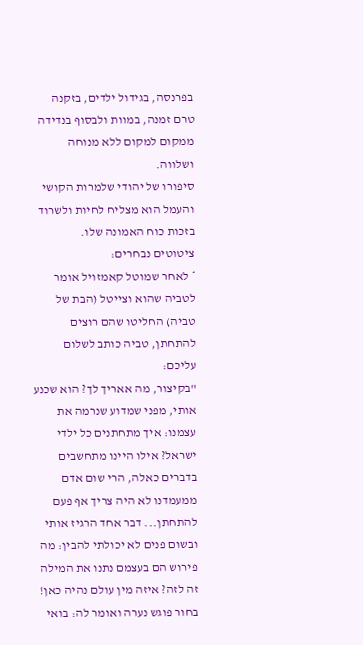בפרנסה, בגידול ילדים, בזקנה טרם זמנה, במוות ולבסוף בנדידה ממקום למקום ללא מנוחה ושלווה.
סיפורו של יהודי שלמרות הקושי והעמל הוא מצליח לחיות ולשרוד בזכות כוח האמונה שלו.
ציטוטים נבחרים:
* לאחר שמוטל קאמזויל אומר לטביה שהוא וצייטל (הבת של טביה) החליטו שהם רוצים להתחתן, טביה כותב לשלום עליכם:
"בקיצור, מה אאריך לך? הוא שכנע אותי, מפני שמדוע שנרמה את עצמנו: איך מתחתנים כל ילדי ישראל? אילו היינו מתחשבים בדברים כאלה, הרי שום אדם ממעמדנו לא היה צריך אף פעם להתחתן... דבר אחד הרגיז אותי ובשום פנים לא יכולתי להבין: מה פירוש הם בעצמם נתנו את המילה זה לזה? איזה מין עולם נהיה כאן! בחור פוגש נערה ואומר לה: בואי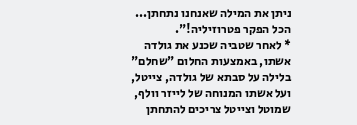ניתן את המילה שאנחנו נתחתן... הכל הפקר פטרוזיליה!".
* לאחר שטביה שכנע את גולדה אשתו, באמצעות החלום "שחלם" בלילה על סבתא של גולדה, צייטל, ועל אשתו המנוחה של לייזר וולף, שמוטל וצייטל צריכים להתחתן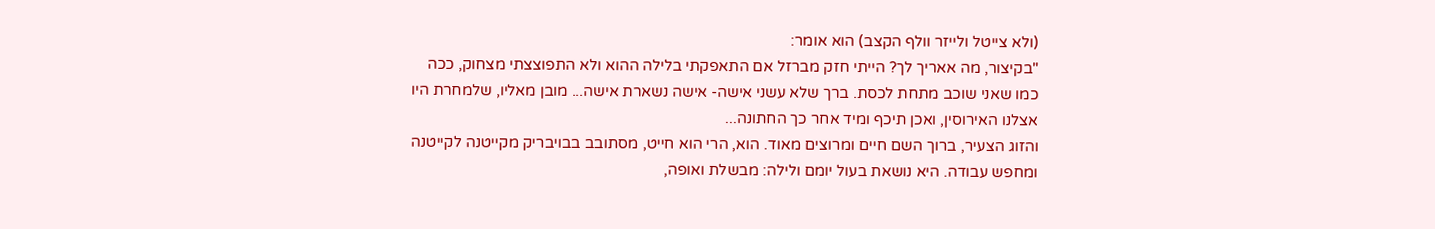(ולא צייטל ולייזר וולף הקצב) הוא אומר:
"בקיצור, מה אאריך לך? הייתי חזק מברזל אם התאפקתי בלילה ההוא ולא התפוצצתי מצחוק, ככה כמו שאני שוכב מתחת לכסת. ברך שלא עשני אישה- אישה נשארת אישה... מובן מאליו, שלמחרת היו אצלנו האירוסין, ואכן תיכף ומיד אחר כך החתונה...
והזוג הצעיר, ברוך השם חיים ומרוצים מאוד. הוא, הרי הוא חייט, מסתובב בבויבריק מקייטנה לקייטנה ומחפש עבודה. היא נושאת בעול יומם ולילה: מבשלת ואופה,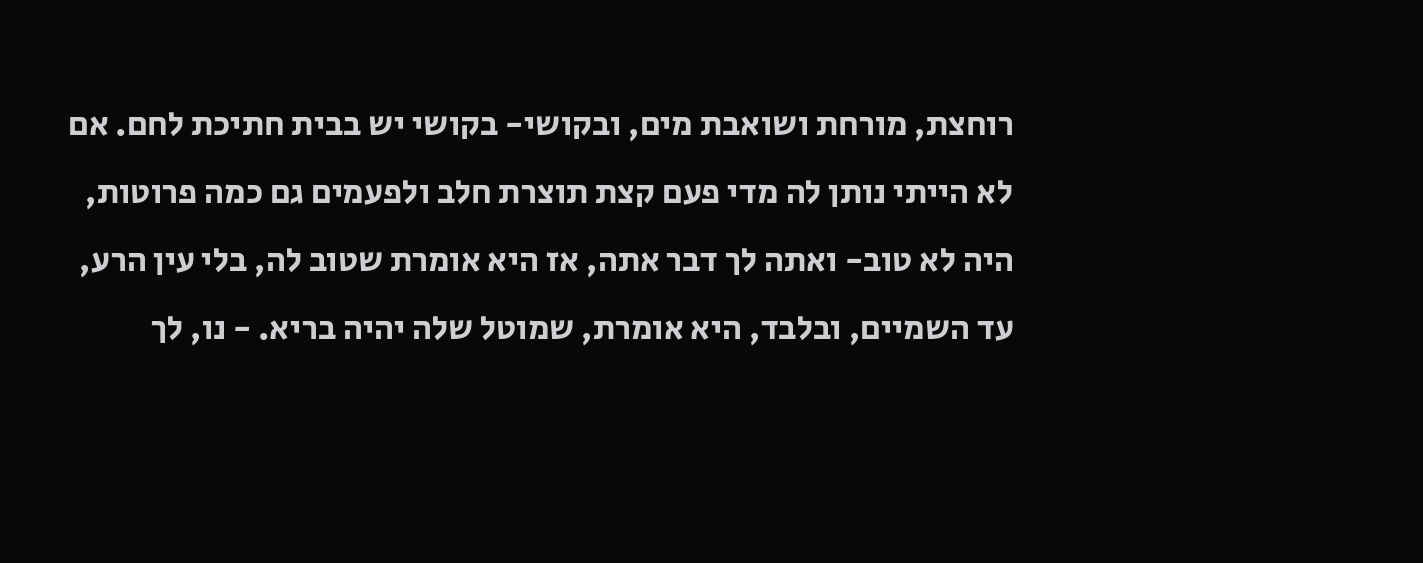רוחצת, מורחת ושואבת מים, ובקושי- בקושי יש בבית חתיכת לחם. אם לא הייתי נותן לה מדי פעם קצת תוצרת חלב ולפעמים גם כמה פרוטות, היה לא טוב- ואתה לך דבר אתה, אז היא אומרת שטוב לה, בלי עין הרע, עד השמיים, ובלבד, היא אומרת, שמוטל שלה יהיה בריא. - נו, לך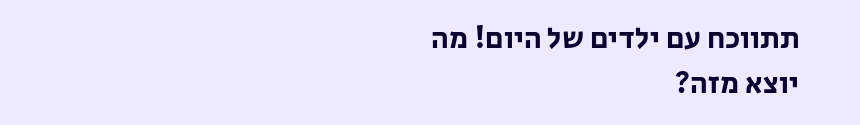תתווכח עם ילדים של היום! מה יוצא מזה?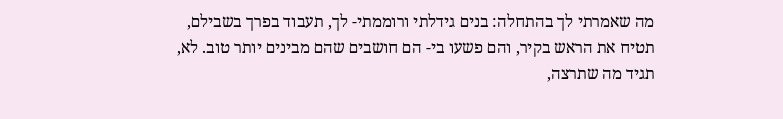מה שאמרתי לך בהתחלה: בנים גידלתי ורוממתי- לך, תעבוד בפרך בשבילם, תטיח את הראש בקיר, והם פשעו בי- הם חושבים שהם מבינים יותר טוב. לא, תגיד מה שתרצה,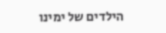הילדים של ימינו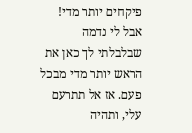פיקחים יותר מדי! אבל לי נדמה שבלבלתי לך כאן את הראש יותר מדי מבכל פעם. אז אל תתרעם עלי, ותהיה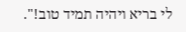לי בריא ויהיה תמיד טוב!".